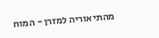מהתיאוריה למזרן - המוח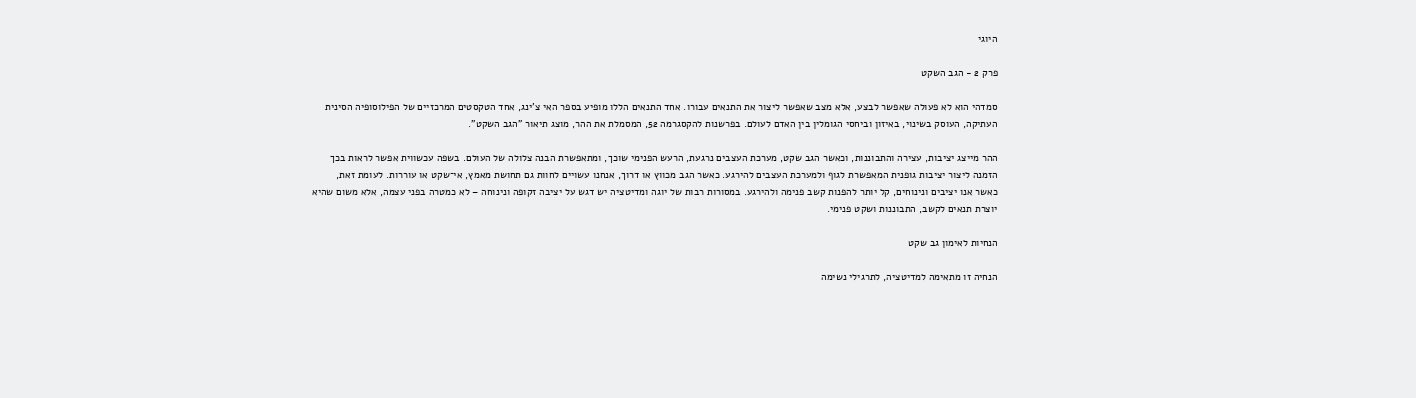היוגי

פרק 2 - הגב השקט

סמדהי הוא לא פעולה שאפשר לבצע, אלא מצב שאפשר ליצור את התנאים עבורו. אחד התנאים הללו מופיע בספר האי צ'ינג, אחד הטקסטים המרכזיים של הפילוסופיה הסינית העתיקה, העוסק בשינוי, באיזון וביחסי הגומלין בין האדם לעולם. בפרשנות להקסגרמה 52, המסמלת את ההר, מוצג תיאור "הגב השקט".

ההר מייצג יציבות, עצירה והתבוננות, וכאשר הגב שקט, מערכת העצבים נרגעת, הרעש הפנימי שוכך, ומתאפשרת הבנה צלולה של העולם. בשפה עכשווית אפשר לראות בכך הזמנה ליצור יציבות גופנית המאפשרת לגוף ולמערכת העצבים להירגע. כאשר הגב מכווץ או דרוך, אנחנו עשויים לחוות גם תחושת מאמץ, אי־שקט או עוררות. לעומת זאת, כאשר אנו יציבים ונינוחים, קל יותר להפנות קשב פנימה ולהירגע. במסורות רבות של יוגה ומדיטציה יש דגש על יציבה זקופה ונינוחה – לא כמטרה בפני עצמה, אלא משום שהיא יוצרת תנאים לקשב, התבוננות ושקט פנימי.

הנחיות לאימון גב שקט

הנחיה זו מתאימה למדיטציה, לתרגילי נשימה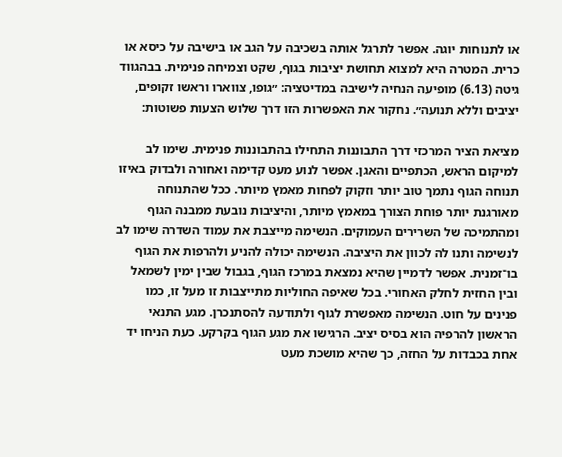או לתנוחות יוגה. אפשר לתרגל אותה בשכיבה על הגב או בישיבה על כיסא או כרית. המטרה היא למצוא תחושת יציבות בגוף, שקט וצמיחה פנימית. בבהגווד גיטה (6.13) מופיעה הנחיה לישיבה במדיטציה: ״גופו, צווארו וראשו זקופים, יציבים וללא תנועה״. נחקור את האפשרות הזו דרך שלוש הצעות פשוטות:

מציאת הציר המרכזי דרך התבוננות התחילו בהתבוננות פנימית. שימו לב למיקום הראש, הכתפיים והאגן. אפשר לנוע מעט קדימה ואחורה ולבדוק באיזו תנוחה הגוף נתמך טוב יותר וזקוק לפחות מאמץ מיותר. ככל שהתנוחה מאורגנת יותר פוחת הצורך במאמץ מיותר, והיציבות נובעת ממבנה הגוף ומהתמיכה של השרירים העמוקים. הנשימה מייצבת את עמוד השדרה שימו לב לנשימה ותנו לה לכוון את היציבה. הנשימה יכולה להניע ולהרפות את הגוף בו־זמנית. אפשר לדמיין שהיא נמצאת במרכז הגוף, בגבול שבין ימין לשמאל ובין החזית לחלק האחורי. בכל שאיפה החוליות מתייצבות זו מעל זו, כמו פנינים על חוט. הנשימה מאפשרת לגוף ולתודעה להסתנכרן. מגע התנאי הראשון להרפיה הוא בסיס יציב. הרגישו את מגע הגוף בקרקע. כעת הניחו יד אחת בכבדות על החזה, כך שהיא מושכת מעט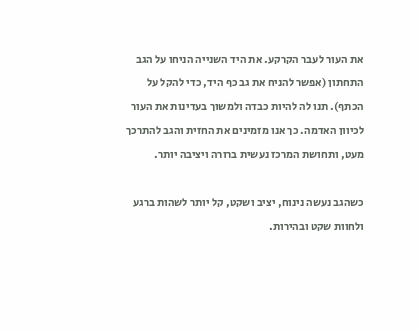את העור לעבר הקרקע. את היד השנייה הניחו על הגב התחתון (אפשר להניח את גב כף היד, כדי להקל על הכתף). תנו לה להיות כבדה ולמשוך בעדינות את העור לכיוון האדמה. כך אנו מזמינים את החזית והגב להתרכך מעט, ותחושת המרכז נעשית ברורה ויציבה יותר.

כשהגב נעשה נינוח, יציב ושקט, קל יותר לשהות ברגע ולחוות שקט ובהירות.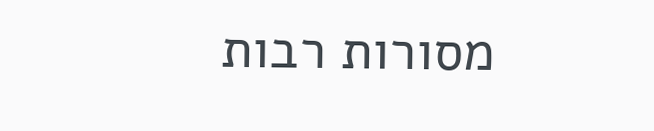מסורות רבות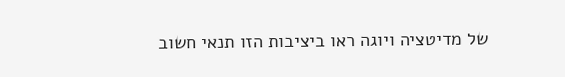של מדיטציה ויוגה ראו ביציבות הזו תנאי חשוב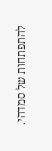להתפתחות של סמדהי.